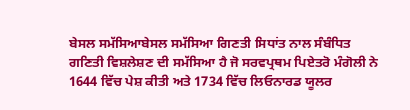ਬੇਸਲ ਸਮੱਸਿਆਬੇਸਲ ਸਮੱਸਿਆ ਗਿਣਤੀ ਸਿਧਾਂਤ ਨਾਲ ਸੰਬੰਧਿਤ ਗਣਿਤੀ ਵਿਸ਼ਲੇਸ਼ਣ ਦੀ ਸਮੱਸਿਆ ਹੈ ਜੋ ਸਰਵਪ੍ਰਥਮ ਪਿਏਤਰੋ ਮੰਗੋਲੀ ਨੇ 1644 ਵਿੱਚ ਪੇਸ਼ ਕੀਤੀ ਅਤੇ 1734 ਵਿੱਚ ਲਿਓਨਾਰਡ ਯੂਲਰ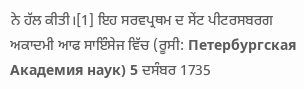ਨੇ ਹੱਲ ਕੀਤੀ।[1] ਇਹ ਸਰਵਪ੍ਰਥਮ ਦ ਸੇਂਟ ਪੀਟਰਸਬਰਗ ਅਕਾਦਮੀ ਆਫ ਸਾਇੰਸੇਜ ਵਿੱਚ (ਰੂਸੀ: Петербургская Академия наук) 5 ਦਸੰਬਰ 1735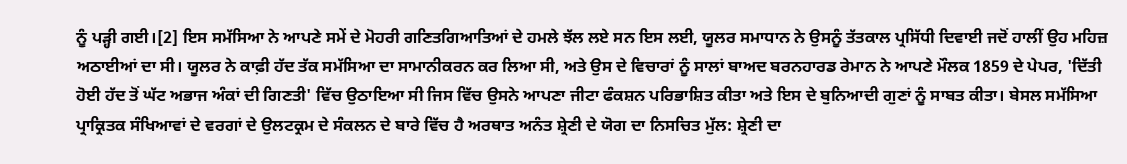ਨੂੰ ਪੜ੍ਹੀ ਗਈ।[2] ਇਸ ਸਮੱਸਿਆ ਨੇ ਆਪਣੇ ਸਮੇਂ ਦੇ ਮੋਹਰੀ ਗਣਿਤਗਿਆਤਿਆਂ ਦੇ ਹਮਲੇ ਝੱਲ ਲਏ ਸਨ ਇਸ ਲਈ, ਯੂਲਰ ਸਮਾਧਾਨ ਨੇ ਉਸਨੂੰ ਤੱਤਕਾਲ ਪ੍ਰਸਿੱਧੀ ਦਿਵਾਈ ਜਦੋਂ ਹਾਲੀਂ ਉਹ ਮਹਿਜ਼ ਅਠਾਈਆਂ ਦਾ ਸੀ। ਯੂਲਰ ਨੇ ਕਾਫ਼ੀ ਹੱਦ ਤੱਕ ਸਮੱਸਿਆ ਦਾ ਸਾਮਾਨੀਕਰਨ ਕਰ ਲਿਆ ਸੀ, ਅਤੇ ਉਸ ਦੇ ਵਿਚਾਰਾਂ ਨੂੰ ਸਾਲਾਂ ਬਾਅਦ ਬਰਨਹਾਰਡ ਰੇਮਾਨ ਨੇ ਆਪਣੇ ਮੌਲਕ 1859 ਦੇ ਪੇਪਰ, 'ਦਿੱਤੀ ਹੋਈ ਹੱਦ ਤੋਂ ਘੱਟ ਅਭਾਜ ਅੰਕਾਂ ਦੀ ਗਿਣਤੀ' ਵਿੱਚ ਉਠਾਇਆ ਸੀ ਜਿਸ ਵਿੱਚ ਉਸਨੇ ਆਪਣਾ ਜੀਟਾ ਫੰਕਸ਼ਨ ਪਰਿਭਾਸ਼ਿਤ ਕੀਤਾ ਅਤੇ ਇਸ ਦੇ ਬੁਨਿਆਦੀ ਗੁਣਾਂ ਨੂੰ ਸਾਬਤ ਕੀਤਾ। ਬੇਸਲ ਸਮੱਸਿਆ ਪ੍ਰਾਕ੍ਰਿਤਕ ਸੰਖਿਆਵਾਂ ਦੇ ਵਰਗਾਂ ਦੇ ਉਲਟਕ੍ਰਮ ਦੇ ਸੰਕਲਨ ਦੇ ਬਾਰੇ ਵਿੱਚ ਹੈ ਅਰਥਾਤ ਅਨੰਤ ਸ਼੍ਰੇਣੀ ਦੇ ਯੋਗ ਦਾ ਨਿਸਚਿਤ ਮੁੱਲ: ਸ਼੍ਰੇਣੀ ਦਾ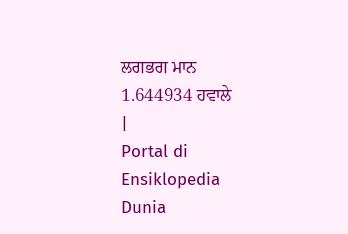ਲਗਭਗ ਮਾਨ 1.644934 ਹਵਾਲੇ
|
Portal di Ensiklopedia Dunia